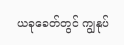ယခုခေတ်တွင် ကျွနုပ်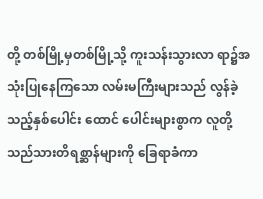တို့ တစ်မြို့မှတစ်မြို့သို့ ကူးသန်းသွားလာ ရာ၌အသုံးပြုနေကြသော လမ်းမကြီးများသည် လွန်ခဲ့သည့်နှစ်ပေါင်း ထောင် ပေါင်းများစွာက လူတို့သည်သားတိရစ္ဆာန်များကို ခြေရာခံကာ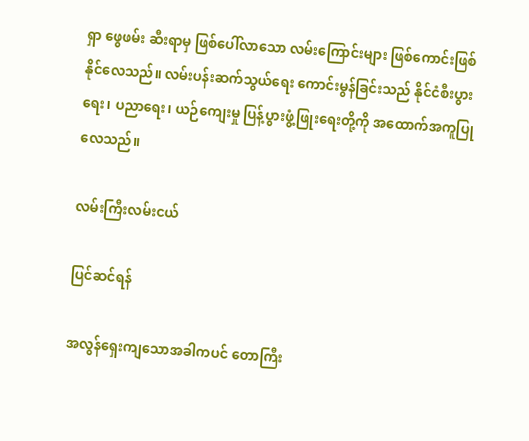ရှာ ဖွေဖမ်း ဆီးရာမှ ဖြစ်ပေါ်လာသော လမ်းကြောင်းများ ဖြစ်ကောင်းဖြစ်နိုင်လေသည်။ လမ်းပန်းဆက်သွယ်ရေး ကောင်းမွန်ခြင်းသည် နိုင်ငံစီးပွားရေး၊ ပညာရေး၊ ယဉ်ကျေးမှု ပြန့်ပွားဖွံ့ဖြုးရေးတို့ကို အထောက်အကူပြုလေသည်။

လမ်းကြီးလမ်းငယ်

ပြင်ဆင်ရန်

အလွန်ရှေးကျသောအခါကပင် တောကြီး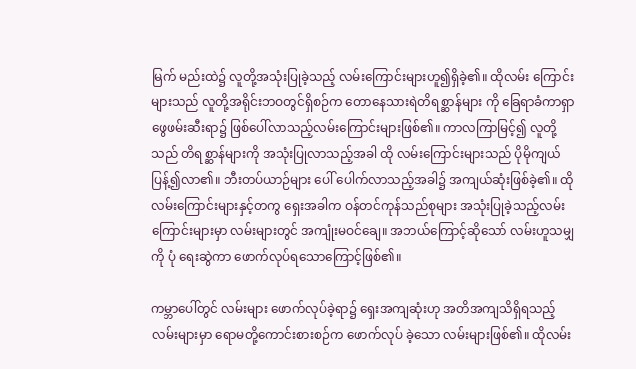မြက် မည်းထဲ၌ လူတို့အသုံးပြုခဲ့သည့် လမ်းကြောင်းများဟူ၍ရှိခဲ့၏။ ထိုလမ်း ကြောင်းများသည် လူတို့အရိုင်းဘဝတွင်ရှိစဉ်က တောနေသားရဲတိရစ္ဆာန်များ ကို ခြေရာခံကာရှာဖွေဖမ်းဆီးရာ၌ ဖြစ်ပေါ်လာသည့်လမ်းကြောင်းများဖြစ်၏။ ကာလကြာမြင့်၍ လူတို့သည် တိရစ္ဆာန်များကို အသုံးပြုလာသည့်အခါ ထို လမ်းကြောင်းများသည် ပိုမိုကျယ်ပြန့်၍လာ၏။ ဘီးတပ်ယာဉ်များ ပေါ် ပေါက်လာသည့်အခါ၌ အကျယ်ဆုံးဖြစ်ခဲ့၏။ ထိုလမ်းကြောင်းများနှင့်တကွ ရှေးအခါက ဝန်တင်ကုန်သည်စုများ အသုံးပြုခဲ့သည့်လမ်းကြောင်းများမှာ လမ်းများတွင် အကျုံးမဝင်ချေ။ အဘယ်ကြောင့်ဆိုသော် လမ်းဟူသမျှကို ပုံ ရေးဆွဲကာ ဖောက်လုပ်ရသောကြောင့်ဖြစ်၏။

ကမ္ဘာပေါ်တွင် လမ်းများ ဖောက်လုပ်ခဲ့ရာ၌ ရှေးအကျဆုံးဟု အတိအကျသိရှိရသည့် လမ်းများမှာ ရောမတို့ကောင်းစားစဉ်က ဖောက်လုပ် ခဲ့သော လမ်းများဖြစ်၏။ ထိုလမ်း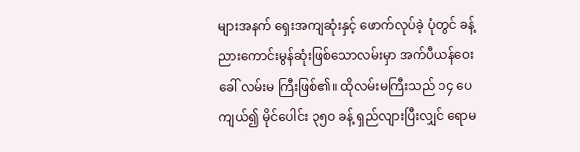များအနက် ရှေးအကျဆုံးနှင့် ဖောက်လုပ်ခဲ့ ပုံတွင် ခန့်ညားကောင်းမွန်ဆုံးဖြစ်သောလမ်းမှာ အက်ပီယန်ဝေးခေါ် လမ်းမ ကြီးဖြစ်၏။ ထိုလမ်းမကြီးသည် ၁၄ ပေ ကျယ်၍ မိုင်ပေါင်း ၃၅ဝ ခန့် ရှည်လျားပြီးလျှင် ရောမ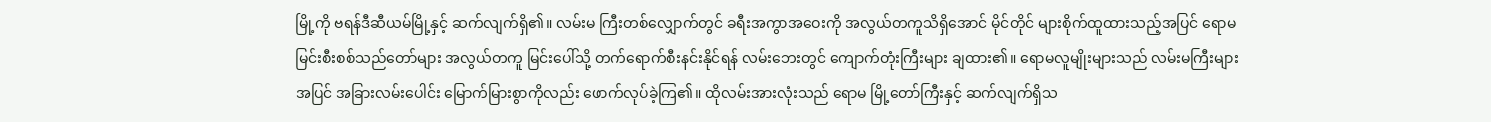မြို့ကို ဗရန်ဒီဆီယမ်မြို့နှင့် ဆက်လျက်ရှိ၏။ လမ်းမ ကြီးတစ်လျှောက်တွင် ခရီးအကွာအဝေးကို အလွယ်တကူသိရှိအောင် မိုင်တိုင် များစိုက်ထူထားသည့်အပြင် ရောမမြင်းစီးစစ်သည်တော်များ အလွယ်တကူ မြင်းပေါ်သို့ တက်ရောက်စီးနင်းနိုင်ရန် လမ်းဘေးတွင် ကျောက်တုံးကြီးများ ချထား၏။ ရောမလူမျိုးများသည် လမ်းမကြီးများအပြင် အခြားလမ်းပေါင်း မြောက်မြားစွာကိုလည်း ဖောက်လုပ်ခဲ့ကြ၏။ ထိုလမ်းအားလုံးသည် ရောမ မြို့တော်ကြီးနှင့် ဆက်လျက်ရှိသ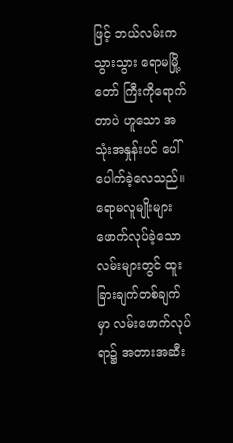ဖြင့် ဘယ်လမ်းကသွားသွား ရောမမြို့တော် ကြီးကိုရောက်တာပဲ ဟူသော အသုံးအနှုန်းပင် ပေါ်ပေါက်ခဲ့လေသည်။ ရောမလူမျိုးများ ဖောက်လုပ်ခဲ့သောလမ်းများတွင် ထူးခြားချက်တစ်ချက်မှာ လမ်းဖောက်လုပ်ရာ၌ အတားအဆီး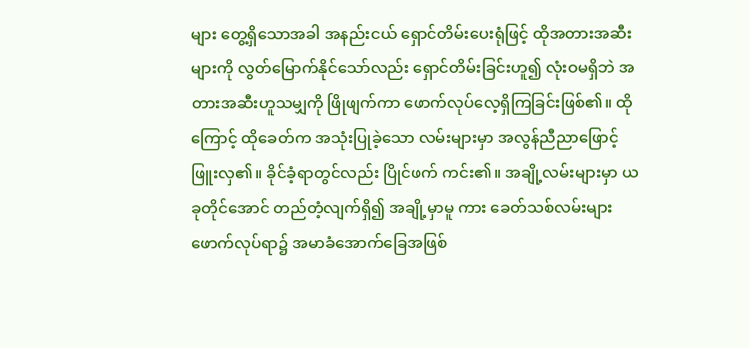များ တွေ့ရှိသောအခါ အနည်းငယ် ရှောင်တိမ်းပေးရုံဖြင့် ထိုအတားအဆီးများကို လွတ်မြောက်နိုင်သော်လည်း ရှောင်တိမ်းခြင်းဟူ၍ လုံးဝမရှိဘဲ အတားအဆီးဟူသမျှကို ဖြိုဖျက်ကာ ဖောက်လုပ်လေ့ရှိကြခြင်းဖြစ်၏။ ထိုကြောင့် ထိုခေတ်က အသုံးပြုခဲ့သော လမ်းများမှာ အလွန်ညီညာဖြောင့်ဖြူးလှ၏။ ခိုင်ခံ့ရာတွင်လည်း ပြိုင်ဖက် ကင်း၏။ အချို့လမ်းများမှာ ယခုတိုင်အောင် တည်တံ့လျက်ရှိ၍ အချို့မှာမူ ကား ခေတ်သစ်လမ်းများ ဖောက်လုပ်ရာ၌ အမာခံအောက်ခြေအဖြစ်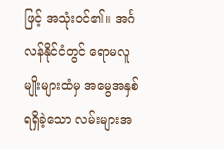ဖြင့် အသုံးဝင်၏။ အင်္ဂလန်နိုင်ငံတွင် ရောမလူမျိုးများထံမှ အမွေအနှစ်ရရှိခဲ့သော လမ်းများအ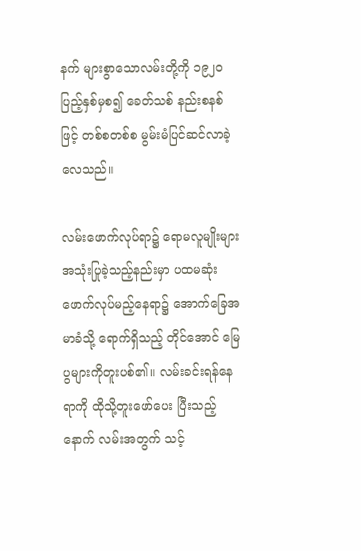နက် များစွာသောလမ်းတို့ကို ၁၉၂ဝ ပြည့်နှစ်မှစ၍ ခေတ်သစ် နည်းစနစ်ဖြင့် တစ်စတစ်စ မွမ်းမံပြင်ဆင်လာခဲ့လေသည်။

လမ်းဖောက်လုပ်ရာ၌ ရောမလူမျိုးများ အသုံးပြုခဲ့သည့်နည်းမှာ ပထမဆုံး ဖောက်လုပ်မည့်နေရာ၌ အောက်ခြေအမာခံသို့ ရောက်ရှိသည့် တိုင်အောင် မြေပွများကိုတူးပစ်၏။ လမ်းခင်းရန်နေရာကို ထိုသို့တူးဖော်ပေး ပြီးသည့်နောက် လမ်းအတွက် သင့်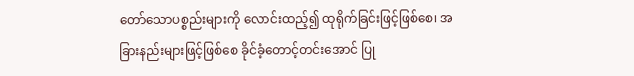တော်သောပစ္စည်းများကို လောင်းထည့်၍ ထုရိုက်ခြင်းဖြင့်ဖြစ်စေ၊ အခြားနည်းများဖြင့်ဖြစ်စေ ခိုင်ခံ့တောင့်တင်းအောင် ပြု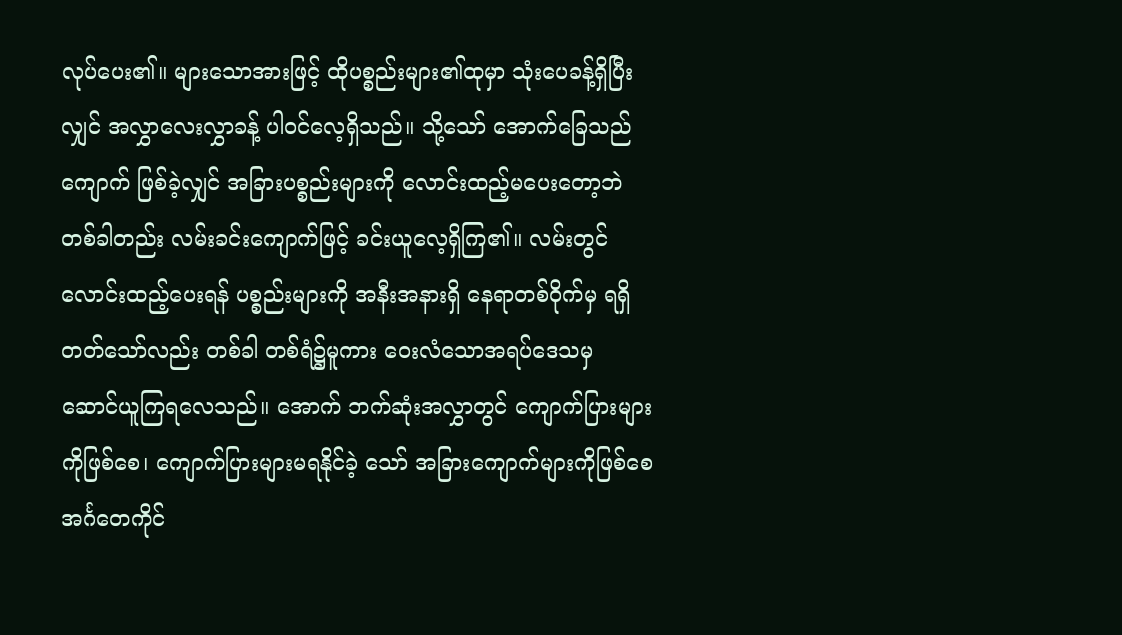လုပ်ပေး၏။ များသောအားဖြင့် ထိုပစ္စည်းများ၏ထုမှာ သုံးပေခန့်ရှိပြီးလျှင် အလွှာလေးလွှာခန့် ပါဝင်လေ့ရှိသည်။ သို့သော် အောက်ခြေသည် ကျောက် ဖြစ်ခဲ့လျှင် အခြားပစ္စည်းများကို လောင်းထည့်မပေးတော့ဘဲ တစ်ခါတည်း လမ်းခင်းကျောက်ဖြင့် ခင်းယူလေ့ရှိကြ၏။ လမ်းတွင်လောင်းထည့်ပေးရန် ပစ္စည်းများကို အနီးအနားရှိ နေရာတစ်ဝိုက်မှ ရရှိတတ်သော်လည်း တစ်ခါ တစ်ရံ၌မူကား ဝေးလံသောအရပ်ဒေသမှ ဆောင်ယူကြရလေသည်။ အောက် ဘက်ဆုံးအလွှာတွင် ကျောက်ပြားများကိုဖြစ်စေ၊ ကျောက်ပြားများမရနိုင်ခဲ့ သော် အခြားကျောက်များကိုဖြစ်စေ အင်္ဂတေကိုင်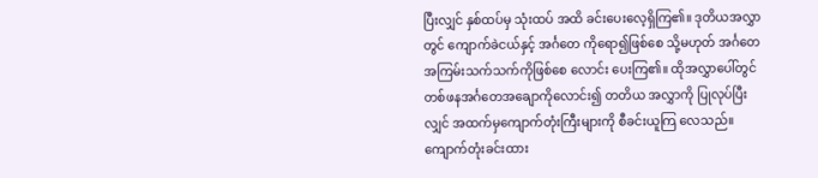ပြီးလျှင် နှစ်ထပ်မှ သုံးထပ် အထိ ခင်းပေးလေ့ရှိကြ၏။ ဒုတိယအလွှာတွင် ကျောက်ခဲငယ်နှင့် အင်္ဂတေ ကိုရော၍ဖြစ်စေ သို့မဟုတ် အင်္ဂတေအကြမ်းသက်သက်ကိုဖြစ်စေ လောင်း ပေးကြ၏။ ထိုအလွှာပေါ်တွင် တစ်ဖနအင်္ဂတေအချောကိုလောင်း၍ တတိယ အလွှာကို ပြုလုပ်ပြီးလျှင် အထက်မှကျောက်တုံးကြီးများကို စီခင်းယူကြ လေသည်။ ကျောက်တုံးခင်းထား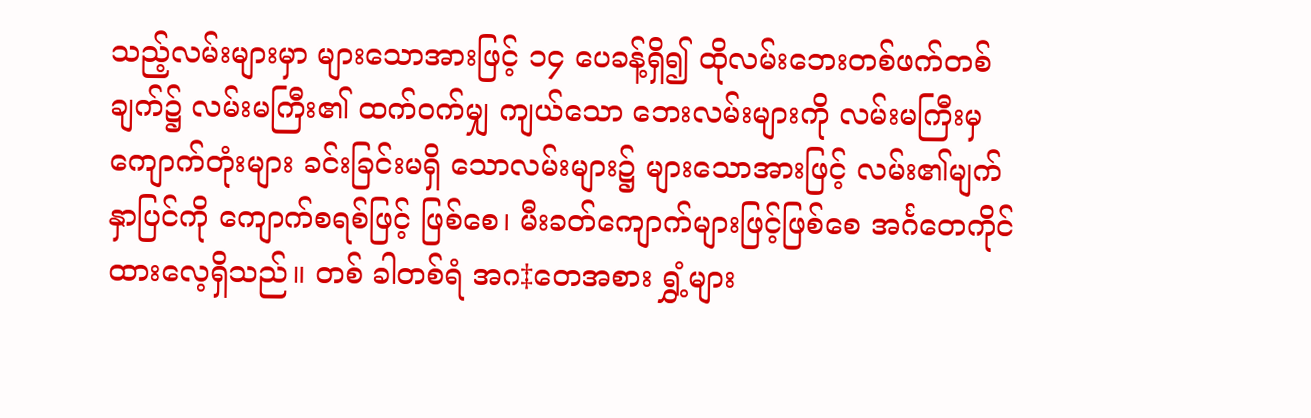သည့်လမ်းများမှာ များသောအားဖြင့် ၁၄ ပေခန့်ရှိ၍ ထိုလမ်းဘေးတစ်ဖက်တစ်ချက်၌ လမ်းမကြီး၏ ထက်ဝက်မျှ ကျယ်သော ဘေးလမ်းများကို လမ်းမကြီးမှ ကျောက်တုံးများ ခင်းခြင်းမရှိ သောလမ်းများ၌ များသောအားဖြင့် လမ်း၏မျက်နှာပြင်ကို ကျောက်စရစ်ဖြင့် ဖြစ်စေ၊ မီးခတ်ကျောက်များဖြင့်ဖြစ်စေ အင်္ဂတေကိုင်ထားလေ့ရှိသည်။ တစ် ခါတစ်ရံ အဂ‡တေအစား ရွှံ့များ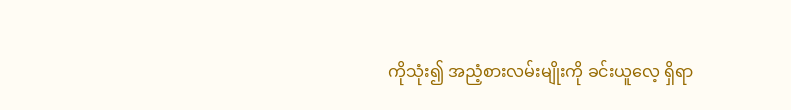ကိုသုံး၍ အညံ့စားလမ်းမျိုးကို ခင်းယူလေ့ ရှိရာ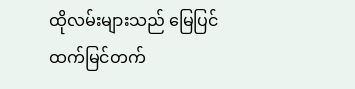ထိုလမ်းများသည် မြေပြင်ထက်မြင်တက်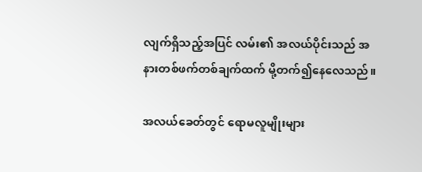လျက်ရှိသည့်အပြင် လမ်း၏ အလယ်ပိုင်းသည် အနားတစ်ဖက်တစ်ချက်ထက် မို့တက်၍နေလေသည်။

အလယ်ခေတ်တွင် ရောမလူမျိုးများ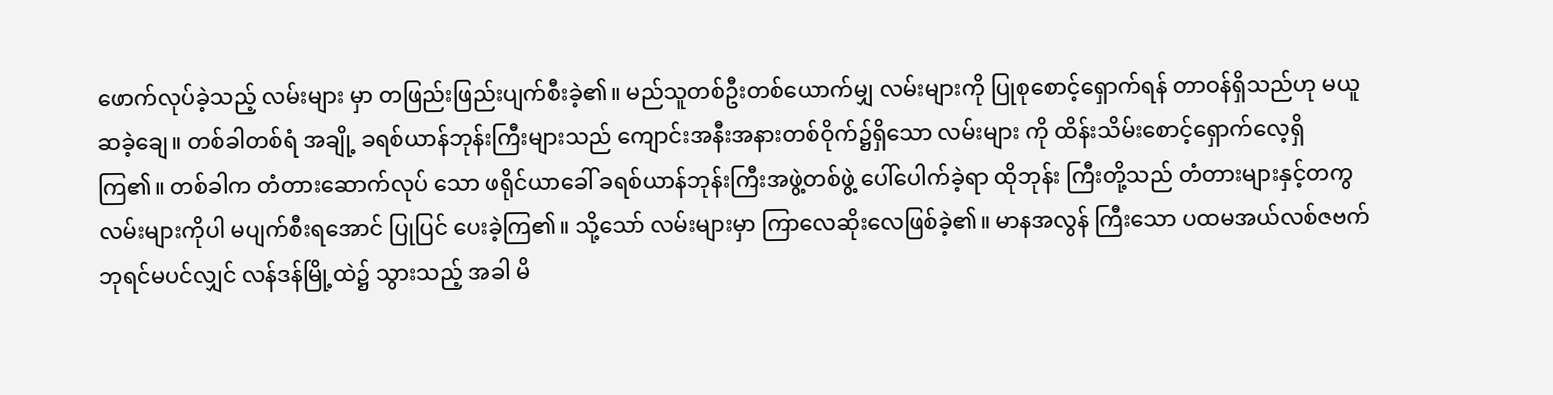ဖောက်လုပ်ခဲ့သည့် လမ်းများ မှာ တဖြည်းဖြည်းပျက်စီးခဲ့၏။ မည်သူတစ်ဦးတစ်ယောက်မျှ လမ်းများကို ပြုစုစောင့်ရှောက်ရန် တာဝန်ရှိသည်ဟု မယူဆခဲ့ချေ။ တစ်ခါတစ်ရံ အချို့ ခရစ်ယာန်ဘုန်းကြီးများသည် ကျောင်းအနီးအနားတစ်ဝိုက်၌ရှိသော လမ်းများ ကို ထိန်းသိမ်းစောင့်ရှောက်လေ့ရှိကြ၏။ တစ်ခါက တံတားဆောက်လုပ် သော ဖရိုင်ယာခေါ် ခရစ်ယာန်ဘုန်းကြီးအဖွဲ့တစ်ဖွဲ့ ပေါ်ပေါက်ခဲ့ရာ ထိုဘုန်း ကြီးတို့သည် တံတားများနှင့်တကွ လမ်းများကိုပါ မပျက်စီးရအောင် ပြုပြင် ပေးခဲ့ကြ၏။ သို့သော် လမ်းများမှာ ကြာလေဆိုးလေဖြစ်ခဲ့၏။ မာနအလွန် ကြီးသော ပထမအယ်လစ်ဇဗက် ဘုရင်မပင်လျှင် လန်ဒန်မြို့ထဲ၌ သွားသည့် အခါ မိ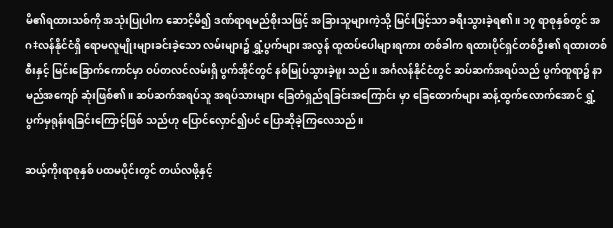မိ၏ရထားသစ်ကို အသုံးပြုပါက ဆောင့်မိ၍ ဒဏ်ရာရမည်စိုးသဖြင့် အခြားသူများကဲ့သို့ မြင်းဖြင့်သာ ခရီးသွားခဲ့ရ၏။ ၁၇ ရာစုနှစ်တွင် အဂ‡လန်နိုင်ငံရှိ ရောမလူမျိုးများခင်းခဲ့သော လမ်းများ၌ ရွှံ့ပွက်များ အလွန် ထူထပ်ပေါများရကား တစ်ခါက ရထားပိုင်ရှင်တစ်ဦး၏ ရထားတစ်စီးနှင့် မြင်းခြောက်ကောင်မှာ ဝပ်တလင်လမ်းရှိ ပွက်အိုင်တွင် နစ်မြုပ်သွားခဲ့ဖူး သည်။ အင်္ဂလန်နိုင်ငံတွင် ဆပ်ဆက်အရပ်သည် ပွက်ထူရာ၌ နာမည်အကျော် ဆုံးဖြစ်၏။ ဆပ်ဆက်အရပ်သူ အရပ်သားများ ခြေတံရှည်ရခြင်းအကြောင်း မှာ ခြေထောက်များ ဆန့်ထွက်လောက်အောင် ရွှံ့ပွက်မှရုန်းရခြင်းကြောင့်ဖြစ် သည်ဟု ပြောင်လှောင်၍ပင် ပြောဆိုခဲ့ကြလေသည်။

ဆယ့်ကိုးရာစုနှစ် ပထမပိုင်းတွင် တယ်လဖို့နှင့်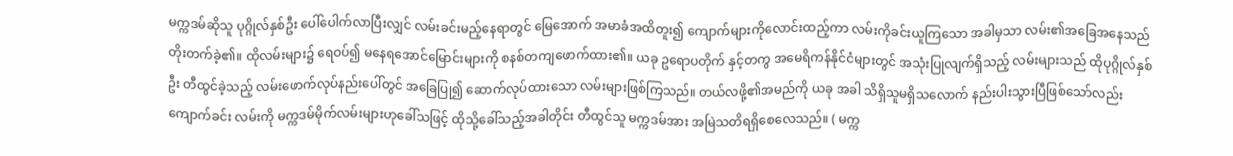မက္ကဒမ်ဆိုသူ ပုဂ္ဂိုလ်နှစ်ဦး ပေါ်ပေါက်လာပြီးလျှင် လမ်းခင်းမည့်နေရာတွင် မြေအောက် အမာခံအထိတူး၍ ကျောက်များကိုလောင်းထည့်ကာ လမ်းကိုခင်းယူကြသော အခါမှသာ လမ်း၏အခြေအနေသည် တိုးတက်ခဲ့၏။ ထိုလမ်းများ၌ ရေဝပ်၍ မနေရအောင်မြောင်းများကို စနစ်တကျဖောက်ထား၏။ ယခု ဥရောပတိုက် နှင့်တကွ အမေရိကန်နိုင်ငံများတွင် အသုံးပြုလျက်ရှိသည့် လမ်းများသည် ထိုပုဂ္ဂိုလ်နှစ်ဦး တီထွင်ခဲ့သည့် လမ်းဖောက်လုပ်နည်းပေါ်တွင် အခြေပြု၍ ဆောက်လုပ်ထားသော လမ်းများဖြစ်ကြသည်။ တယ်လဖို့၏အမည်ကို ယခု အခါ သိရှိသူမရှိသလောက် နည်းပါးသွားပြီဖြစ်သော်လည်း ကျောက်ခင်း လမ်းကို မက္ကဒမ်မိုက်လမ်းများဟုခေါ်သဖြင့် ထိုသို့ခေါ်သည့်အခါတိုင်း တီထွင်သူ မက္ကဒမ်အား အမြဲသတိရရှိစေလေသည်။ ( မက္က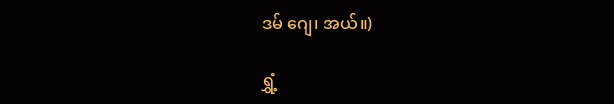ဒမ် ဂျေ၊ အယ်။)

ရွှံ့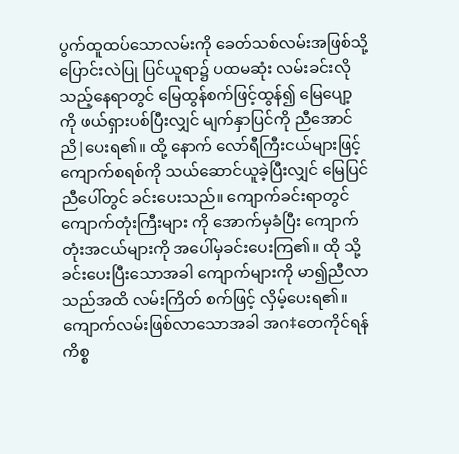ပွက်ထူထပ်သောလမ်းကို ခေတ်သစ်လမ်းအဖြစ်သို့ ပြောင်းလဲပြု ပြင်ယူရာ၌ ပထမဆုံး လမ်းခင်းလိုသည့်နေရာတွင် မြေထွန်စက်ဖြင့်ထွန်၍ မြေပျော့ကို ဖယ်ရှားပစ်ပြီးလျှင် မျက်နှာပြင်ကို ညီအောင်ညိ|ပေးရ၏။ ထို့ နောက် လော်ရီကြီးငယ်များဖြင့် ကျောက်စရစ်ကို သယ်ဆောင်ယူခဲ့ပြီးလျှင် မြေပြင်ညီပေါ်တွင် ခင်းပေးသည်။ ကျောက်ခင်းရာတွင် ကျောက်တုံးကြီးများ ကို အောက်မှခံပြီး ကျောက်တုံးအငယ်များကို အပေါ်မှခင်းပေးကြ၏။ ထို သို့ခင်းပေးပြီးသောအခါ ကျောက်များကို မာ၍ညီလာသည်အထိ လမ်းကြိတ် စက်ဖြင့် လှိမ့်ပေးရ၏။ ကျောက်လမ်းဖြစ်လာသောအခါ အဂ‡တေကိုင်ရန် ကိစ္စ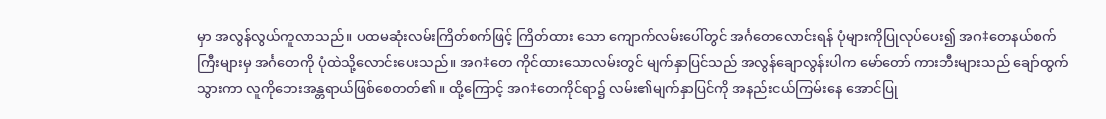မှာ အလွန်လွယ်ကူလာသည်။ ပထမဆုံးလမ်းကြိတ်စက်ဖြင့် ကြိတ်ထား သော ကျောက်လမ်းပေါ်တွင် အင်္ဂတေလောင်းရန် ပုံများကိုပြုလုပ်ပေး၍ အဂ‡တေနယ်စက်ကြီးများမှ အင်္ဂတေကို ပုံထဲသို့လောင်းပေးသည်။ အဂ‡တေ ကိုင်ထားသောလမ်းတွင် မျက်နှာပြင်သည် အလွန်ချောလွန်းပါက မော်တော် ကားဘီးများသည် ချော်ထွက်သွားကာ လူကိုဘေးအန္တရာယ်ဖြစ်စေတတ်၏။ ထို့ကြောင့် အဂ‡တေကိုင်ရာ၌ လမ်း၏မျက်နှာပြင်ကို အနည်းငယ်ကြမ်းနေ အောင်ပြု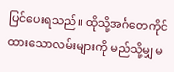ပြင်ပေးရသည်။ ထိုသို့အင်္ဂတေကိုင်ထားသောလမ်းများကို မည်သို့မျှ မ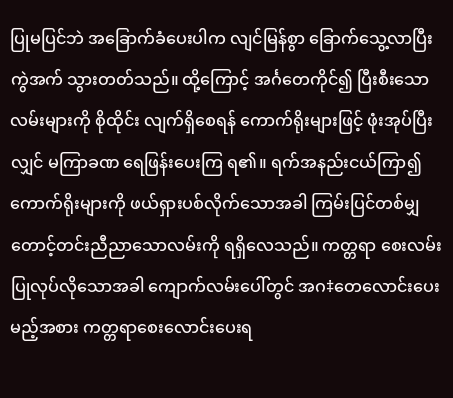ပြုမပြင်ဘဲ အခြောက်ခံပေးပါက လျင်မြန်စွာ ခြောက်သွေ့လာပြီး ကွဲအက် သွားတတ်သည်။ ထို့ကြောင့် အင်္ဂတေကိုင်၍ ပြီးစီးသောလမ်းများကို စိုထိုင်း လျက်ရှိစေရန် ကောက်ရိုးများဖြင့် ဖုံးအုပ်ပြီးလျှင် မကြာခဏ ရေဖြန်းပေးကြ ရ၏။ ရက်အနည်းငယ်ကြာ၍ ကောက်ရိုးများကို ဖယ်ရှားပစ်လိုက်သောအခါ ကြမ်းပြင်တစ်မျှ တောင့်တင်းညီညာသောလမ်းကို ရရှိလေသည်။ ကတ္တရာ စေးလမ်း ပြုလုပ်လိုသောအခါ ကျောက်လမ်းပေါ်တွင် အဂ‡တေလောင်းပေး မည့်အစား ကတ္တရာစေးလောင်းပေးရ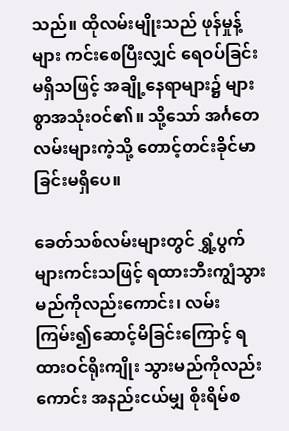သည်။ ထိုလမ်းမျိုးသည် ဖုန်မှုန့်များ ကင်းစေပြီးလျှင် ရေဝပ်ခြင်းမရှိသဖြင့် အချို့နေရာများ၌ များစွာအသုံးဝင်၏။ သို့သော် အင်္ဂတေလမ်းများကဲ့သို့ တောင့်တင်းခိုင်မာခြင်းမရှိပေ။

ခေတ်သစ်လမ်းများတွင် ရွှံ့ပွက်များကင်းသဖြင့် ရထားဘီးကျွံသွား မည်ကိုလည်းကောင်း၊ လမ်းကြမ်း၍ဆောင့်မိခြင်းကြောင့် ရထားဝင်ရိုးကျိုး သွားမည်ကိုလည်းကောင်း အနည်းငယ်မျှ စိုးရိမ်စ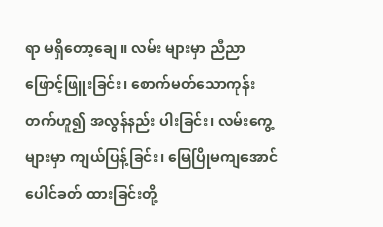ရာ မရှိတော့ချေ။ လမ်း များမှာ ညီညာဖြောင့်ဖြူးခြင်း၊ စောက်မတ်သောကုန်းတက်ဟူ၍ အလွန်နည်း ပါးခြင်း၊ လမ်းကွေ့များမှာ ကျယ်ပြန့်ခြင်း၊ မြေပြိုမကျအောင် ပေါင်ခတ် ထားခြင်းတို့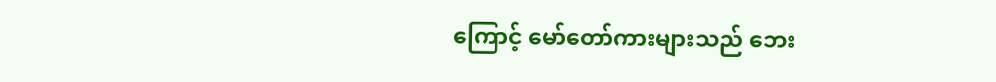ကြောင့် မော်တော်ကားများသည် ဘေး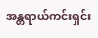အန္တရာယ်ကင်းရှင်း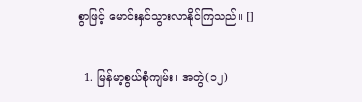စွာဖြင့် မောင်းနှင်သွားလာနိုင်ကြသည်။ []

  1. မြန်မာ့စွယ်စုံကျမ်း၊ အတွဲ(၁၂)